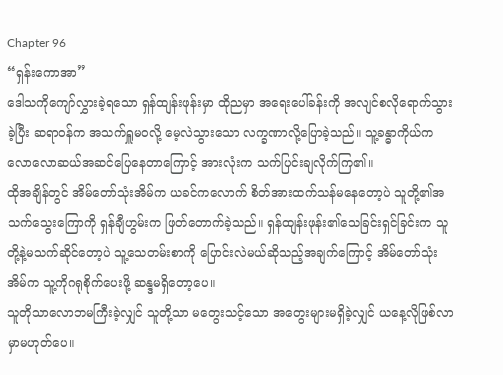Chapter 96
“ရှန်းကောအာ”
ဒေါသကိုကျော်လွှားခဲ့ရသော ရှန်ထျန်းဖုန်းမှာ ထိုညမှာ အရေးပေါ်ခန်းကို အလျင်စလိုရောက်သွားခဲ့ပြီး ဆရာဝန်က အသက်ရှူမဝလို့ မေ့လဲသွားသော လက္ခဏာလို့ပြောခဲ့သည်။ သူ့ခန္ဓာကိုယ်က လောလောဆယ်အဆင်ပြေနေတာကြောင့် အားလုံးက သက်ပြင်းချလိုက်ကြ၏။
ထိုအချိန်တွင် အိမ်တော်သုံးအိမ်က ယခင်ကလောက် စိတ်အားထက်သန်မနေတော့ပဲ သူတို့၏အသက်သွေးကြောကို ရှန်ချီဟွမ်းက ဖြတ်တောက်ခဲ့သည်။ ရှန်ထျန်းဖုန်း၏သေခြင်းရှင်ခြင်းက သူတို့နဲ့မသက်ဆိုင်တော့ပဲ သူ့သေတမ်းစာကို ပြောင်းလဲမယ်ဆိုသည့်အချက်ကြောင့် အိမ်တော်သုံးအိမ်က သူ့ကိုဂရုစိုက်ပေးဖို့ ဆန္ဒမရှိတော့ပေ။
သူတိုသာလောဘမကြီးခဲ့လျှင် သူတို့သာ မတွေးသင့်သော အတွေးများမရှိခဲ့လျှင် ယနေ့လိုဖြစ်လာမှာမဟုတ်ပေ။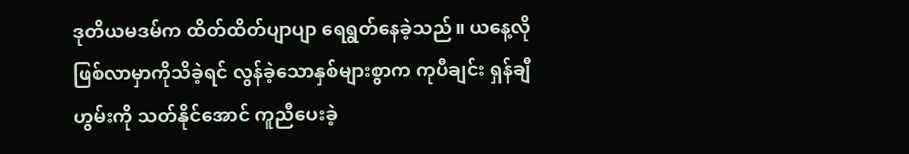ဒုတိယမဒမ်က ထိတ်ထိတ်ပျာပျာ ရေရွတ်နေခဲ့သည်။ ယနေ့လိုဖြစ်လာမှာကိုသိခဲ့ရင် လွန်ခဲ့သောနှစ်များစွာက ကုပီချင်း ရှန်ချီဟွမ်းကို သတ်နိုင်အောင် ကူညီပေးခဲ့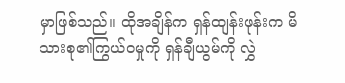မှာဖြစ်သည်။ ထိုအချိန်က ရှန်ထျန်းဖုန်းက မိသားစု၏ကြွယ်ဝမှုကို ရှန်ချီယွမ်ကို လွှဲ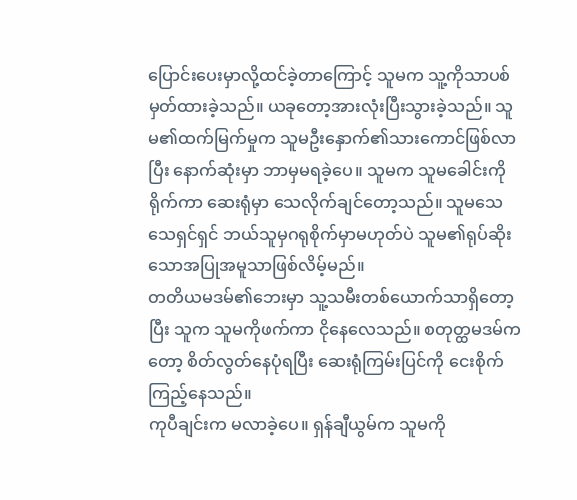ပြောင်းပေးမှာလို့ထင်ခဲ့တာကြောင့် သူမက သူ့ကိုသာပစ်မှတ်ထားခဲ့သည်။ ယခုတော့အားလုံးပြီးသွားခဲ့သည်။ သူမ၏ထက်မြက်မှုက သူမဦးနှောက်၏သားကောင်ဖြစ်လာပြီး နောက်ဆုံးမှာ ဘာမှမရခဲ့ပေ။ သူမက သူမခေါင်းကိုရိုက်ကာ ဆေးရုံမှာ သေလိုက်ချင်တော့သည်။ သူမသေသေရှင်ရှင် ဘယ်သူမှဂရုစိုက်မှာမဟုတ်ပဲ သူမ၏ရုပ်ဆိုးသောအပြုအမူသာဖြစ်လိမ့်မည်။
တတိယမဒမ်၏ဘေးမှာ သူ့သမီးတစ်ယောက်သာရှိတော့ပြီး သူက သူမကိုဖက်ကာ ငိုနေလေသည်။ စတုတ္ထမဒမ်ကတော့ စိတ်လွတ်နေပုံရပြီး ဆေးရုံကြမ်းပြင်ကို ငေးစိုက်ကြည့်နေသည်။
ကုပီချင်းက မလာခဲ့ပေ။ ရှန်ချီယွမ်က သူမကို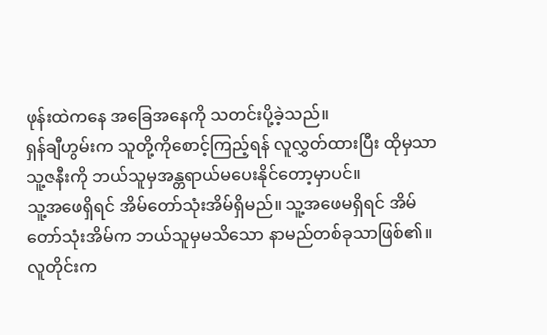ဖုန်းထဲကနေ အခြေအနေကို သတင်းပို့ခဲ့သည်။
ရှန်ချီဟွမ်းက သူတို့ကိုစောင့်ကြည့်ရန် လူလွှတ်ထားပြီး ထိုမှသာ သူ့ဇနီးကို ဘယ်သူမှအန္တရာယ်မပေးနိုင်တော့မှာပင်။
သူ့အဖေရှိရင် အိမ်တော်သုံးအိမ်ရှိမည်။ သူ့အဖေမရှိရင် အိမ်တော်သုံးအိမ်က ဘယ်သူမှမသိသော နာမည်တစ်ခုသာဖြစ်၏။
လူတိုင်းက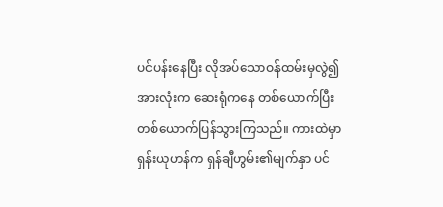ပင်ပန်းနေပြီး လိုအပ်သောဝန်ထမ်းမှလွဲ၍ အားလုံးက ဆေးရုံကနေ တစ်ယောက်ပြီးတစ်ယောက်ပြန်သွားကြသည်။ ကားထဲမှာ ရှန်းယုဟန်က ရှန်ချီဟွမ်း၏မျက်နှာ ပင်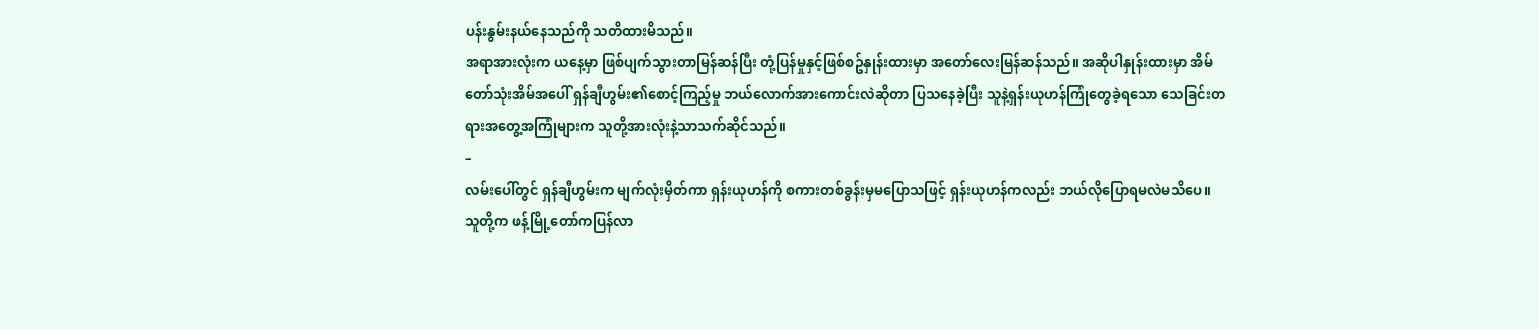ပန်းနွမ်းနယ်နေသည်ကို သတိထားမိသည်။
အရာအားလုံးက ယနေ့မှာ ဖြစ်ပျက်သွားတာမြန်ဆန်ပြီး တုံ့ပြန်မှုနှင့်ဖြစ်စဥ်နှုန်းထားမှာ အတော်လေးမြန်ဆန်သည်။ အဆိုပါနှုန်းထားမှာ အိမ်တော်သုံးအိမ်အပေါ် ရှန်ချီဟွမ်း၏စောင့်ကြည့်မှု ဘယ်လောက်အားကောင်းလဲဆိုတာ ပြသနေခဲ့ပြီး သူနဲ့ရှန်းယုဟန်ကြုံတွေခဲ့ရသော သေခြင်းတရားအတွေ့အကြုံများက သူတို့အားလုံးနဲ့သာသက်ဆိုင်သည်။
–
လမ်းပေါ်တွင် ရှန်ချီဟွမ်းက မျက်လုံးမှိတ်ကာ ရှန်းယုဟန်ကို စကားတစ်ခွန်းမှမပြောသဖြင့် ရှန်းယုဟန်ကလည်း ဘယ်လိုပြောရမလဲမသိပေ။
သူတို့က ဖန့်မြို့တော်ကပြန်လာ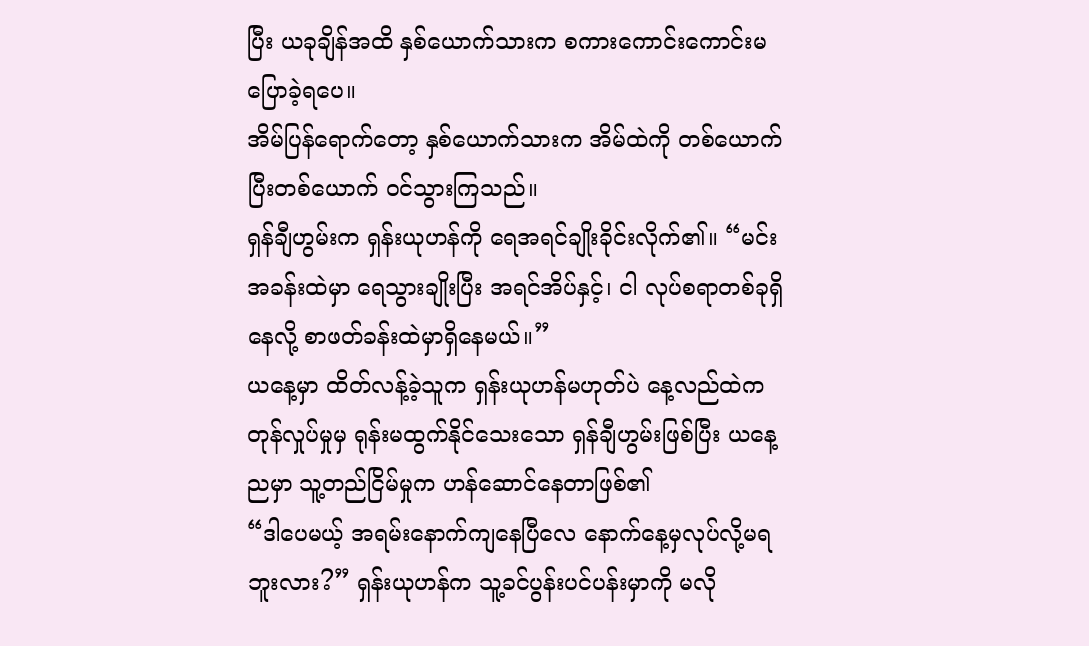ပြီး ယခုချိန်အထိ နှစ်ယောက်သားက စကားကောင်းကောင်းမပြောခဲ့ရပေ။
အိမ်ပြန်ရောက်တော့ နှစ်ယောက်သားက အိမ်ထဲကို တစ်ယောက်ပြီးတစ်ယောက် ဝင်သွားကြသည်။
ရှန်ချီဟွမ်းက ရှန်းယုဟန်ကို ရေအရင်ချိုးခိုင်းလိုက်၏။ “မင်းအခန်းထဲမှာ ရေသွားချိုးပြီး အရင်အိပ်နှင့်၊ ငါ လုပ်စရာတစ်ခုရှိနေလို့ စာဖတ်ခန်းထဲမှာရှိနေမယ်။”
ယနေ့မှာ ထိတ်လန့်ခဲ့သူက ရှန်းယုဟန်မဟုတ်ပဲ နေ့လည်ထဲက တုန်လှုပ်မှုမှ ရုန်းမထွက်နိုင်သေးသော ရှန်ချီဟွမ်းဖြစ်ပြီး ယနေ့ညမှာ သူ့တည်ငြိမ်မှုက ဟန်ဆောင်နေတာဖြစ်၏
“ဒါပေမယ့် အရမ်းနောက်ကျနေပြီလေ နောက်နေ့မှလုပ်လို့မရဘူးလား?” ရှန်းယုဟန်က သူ့ခင်ပွန်းပင်ပန်းမှာကို မလို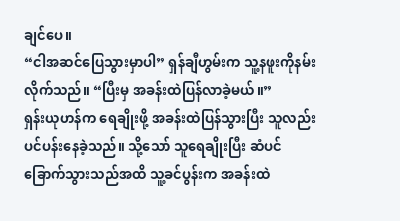ချင်ပေ။
“ငါအဆင်ပြေသွားမှာပါ” ရှန်ချီဟွမ်းက သူ့နဖူးကိုနမ်းလိုက်သည်။ “ပြီးမှ အခန်းထဲပြန်လာခဲ့မယ်။”
ရှန်းယုဟန်က ရေချိုးဖို့ အခန်းထဲပြန်သွားပြီး သူလည်းပင်ပန်းနေခဲ့သည်။ သို့သော် သူရေချိုးပြီး ဆံပင်ခြောက်သွားသည်အထိ သူ့ခင်ပွန်းက အခန်းထဲ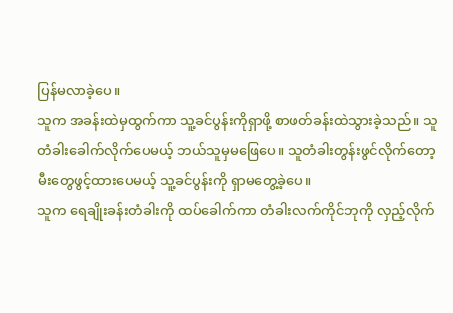ပြန်မလာခဲ့ပေ။
သူက အခန်းထဲမှထွက်ကာ သူ့ခင်ပွန်းကိုရှာဖို့ စာဖတ်ခန်းထဲသွားခဲ့သည်။ သူတံခါးခေါက်လိုက်ပေမယ့် ဘယ်သူမှမဖြေပေ။ သူတံခါးတွန်းဖွင်လိုက်တော့ မီးတွေဖွင့်ထားပေမယ့် သူ့ခင်ပွန်းကို ရှာမတွေ့ခဲ့ပေ။
သူက ရေချိုးခန်းတံခါးကို ထပ်ခေါက်ကာ တံခါးလက်ကိုင်ဘုကို လှည့်လိုက်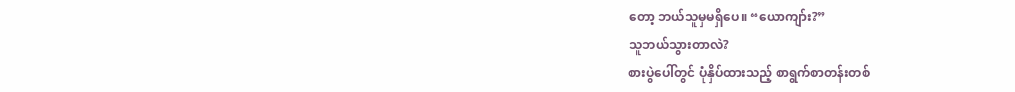တော့ ဘယ်သူမှမရှိပေ။ “ယောကျာ်း?”
သူဘယ်သွားတာလဲ?
စားပွဲပေါ်တွင် ပုံနှိပ်ထားသည့် စာရွက်စာတန်းတစ်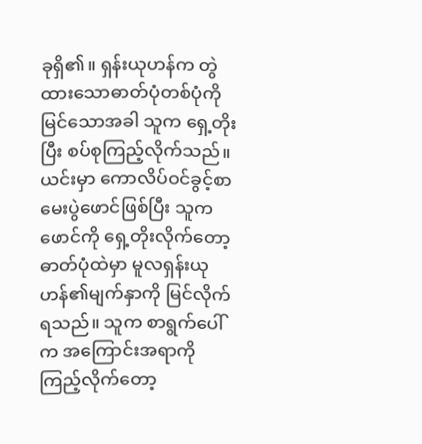ခုရှိ၏။ ရှန်းယုဟန်က တွဲထားသောဓာတ်ပုံတစ်ပုံကို မြင်သောအခါ သူက ရှေ့တိုးပြီး စပ်စုကြည့်လိုက်သည်။ ယင်းမှာ ကောလိပ်ဝင်ခွင့်စာမေးပွဲဖောင်ဖြစ်ပြီး သူက ဖောင်ကို ရှေ့တိုးလိုက်တော့ ဓာတ်ပုံထဲမှာ မူလရှန်းယုဟန်၏မျက်နှာကို မြင်လိုက်ရသည်။ သူက စာရွက်ပေါ်က အကြောင်းအရာကို ကြည့်လိုက်တော့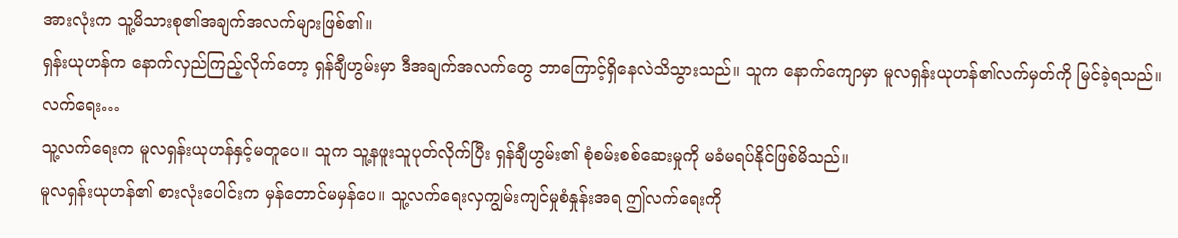အားလုံးက သူ့မိသားစု၏အချက်အလက်များဖြစ်၏။
ရှန်းယုဟန်က နောက်လှည်ကြည့်လိုက်တော့ ရှန်ချီဟွမ်းမှာ ဒီအချက်အလက်တွေ ဘာကြောင့်ရှိနေလဲသိသွားသည်။ သူက နောက်ကျောမှာ မူလရှန်းယုဟန်၏လက်မှတ်ကို မြင်ခဲ့ရသည်။
လက်ရေး…
သူ့လက်ရေးက မူလရှန်းယုဟန်နှင့်မတူပေ။ သူက သူ့နဖူးသူပုတ်လိုက်ပြီး ရှန်ချီဟွမ်း၏ စုံစမ်းစစ်ဆေးမှုကို မခံမရပ်နိုင်ဖြစ်မိသည်။
မူလရှန်းယုဟန်၏ စားလုံးပေါင်းက မှန်တောင်မမှန်ပေ။ သူ့လက်ရေးလှကျွမ်းကျင်မှုစံနှုန်းအရ ဤလက်ရေးကို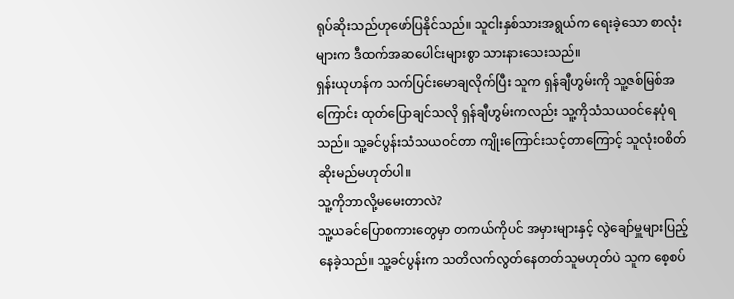ရုပ်ဆိုးသည်ဟုဖော်ပြနိုင်သည်။ သူငါးနှစ်သားအရွယ်က ရေးခဲ့သော စာလုံးများက ဒီထက်အဆပေါင်းများစွာ သားနားသေးသည်။
ရှန်းယုဟန်က သက်ပြင်းမောချလိုက်ပြီး သူက ရှန်ချီဟွမ်းကို သူ့ဇစ်မြစ်အကြောင်း ထုတ်ပြောချင်သလို ရှန်ချီဟွမ်းကလည်း သူ့ကိုသံသယဝင်နေပုံရသည်။ သူ့ခင်ပွန်းသံသယဝင်တာ ကျိုးကြောင်းသင့်တာကြောင့် သူလုံးဝစိတ်ဆိုးမည်မဟုတ်ပါ။
သူ့ကိုဘာလို့မမေးတာလဲ?
သူ့ယခင်ပြောစကားတွေမှာ တကယ်ကိုပင် အမှားများနှင့် လွဲချော်မှူများပြည့်နေခဲ့သည်။ သူ့ခင်ပွန်းက သတိလက်လွတ်နေတတ်သူမဟုတ်ပဲ သူက စေ့စပ်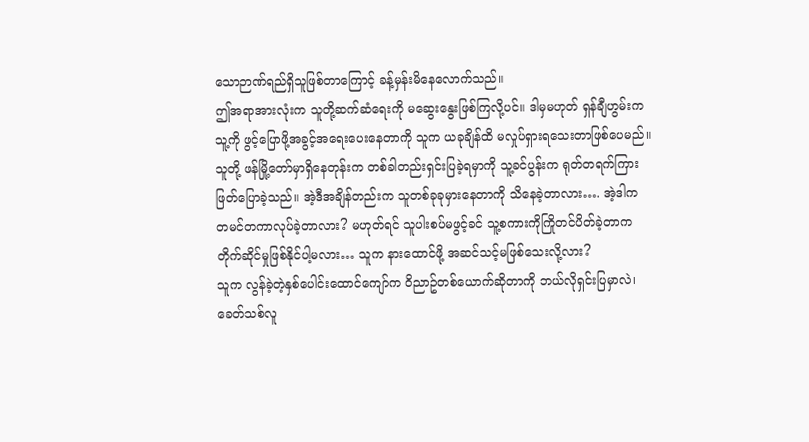သောဉာဏ်ရည်ရှိသူဖြစ်တာကြောင့် ခန့်မှန်းမိနေလောက်သည်။
ဤအရာအားလုံးက သူတို့ဆက်ဆံရေးကို မဆွေးနွေးဖြစ်ကြလို့ပင်။ ဒါမှမဟုတ် ရှန်ချီဟွမ်းက သူ့ကို ဖွင့်ပြောဖို့အခွင့်အရေးပေးနေတာကို သူက ယခုချိန်ထိ မလှုပ်ရှားရသေးတာဖြစ်ပေမည်။
သူတို့ ဖန်မြို့တော်မှာရှိနေတုန်းက တစ်ခါတည်းရှင်းပြခဲ့ရမှာကို သူ့ခင်ပွန်းက ရုတ်တရက်ကြားဖြတ်ပြောခဲ့သည်။ အဲ့ဒီအချိန်တည်းက သူတစ်ခုခုမှားနေတာကို သိနေခဲ့တာလား…. အဲ့ဒါက တမင်တကာလုပ်ခဲ့တာလား? မဟုတ်ရင် သူပါးစပ်မဖွင့်ခင် သူ့စကားကိုကြိုတင်ပိတ်ခဲ့တာက တိုက်ဆိုင်မှုဖြစ်နိုင်ပါ့မလား… သူက နားထောင်ဖို့ အဆင်သင့်မဖြစ်သေးလို့လား?
သူက လွန်ခဲ့တဲ့နှစ်ပေါင်းထောင်ကျော်က ဝိညာဥ်တစ်ယောက်ဆိုတာကို ဘယ်လိုရှင်းပြမှာလဲ၊ ခေတ်သစ်လူ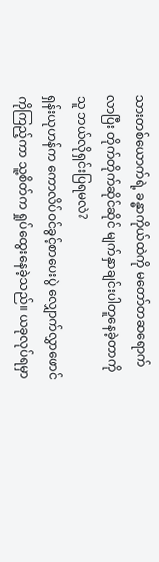သားတစ်ယောက်ရဲ့ ခန္ဓာကိုယ်ထဲကို မတော်တဆရောက်လာပြီး တိုက်တိုက်ဆိုင်ဆိုင် မျက်နှာချင်းပါတူနေခဲ့တာကို သူ ဘယ်လိုရှင်းပြရမလဲ?
ရှန်းယုဟန်က ကောလိပ်ဝင်ခွင့်စာပေးပွဲ လျှောက်လွှာဖောင်ကိုကြည့်ကာ သူ့စိတ်က ရှုပ်ထွေးနေခဲ့သည်။ ယခုလုပ်ရမှာ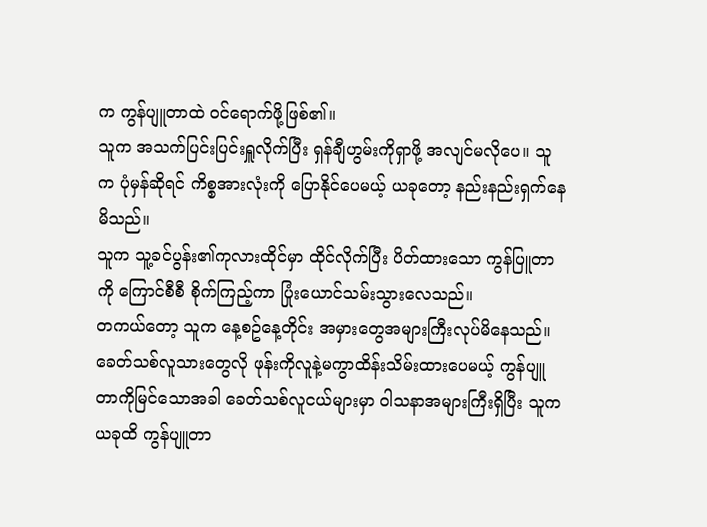က ကွန်ပျူတာထဲ ဝင်ရောက်ဖို့ဖြစ်၏။
သူက အသက်ပြင်းပြင်းရှူလိုက်ပြီး ရှန်ချီဟွမ်းကိုရှာဖို့ အလျင်မလိုပေ။ သူက ပုံမှန်ဆိုရင် ကိစ္စအားလုံးကို ပြောနိုင်ပေမယ့် ယခုတော့ နည်းနည်းရှက်နေမိသည်။
သူက သူ့ခင်ပွန်း၏ကုလားထိုင်မှာ ထိုင်လိုက်ပြီး ပိတ်ထားသော ကွန်ပြူတာကို ကြောင်စီစီ စိုက်ကြည့်ကာ ပြုံးယောင်သမ်းသွားလေသည်။
တကယ်တော့ သူက နေ့စဥ်နေ့တိုင်း အမှားတွေအများကြီးလုပ်မိနေသည်။ ခေတ်သစ်လူသားတွေလို ဖုန်းကိုလူနဲ့မကွာထိန်းသိမ်းထားပေမယ့် ကွန်ပျူတာကိုမြင်သောအခါ ခေတ်သစ်လူငယ်များမှာ ဝါသနာအများကြီးရှိပြီး သူက ယခုထိ ကွန်ပျူတာ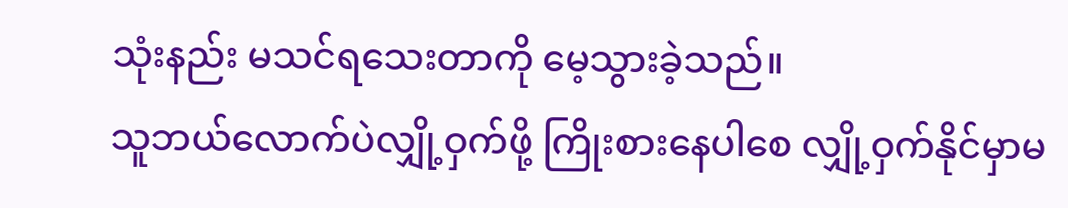သုံးနည်း မသင်ရသေးတာကို မေ့သွားခဲ့သည်။
သူဘယ်လောက်ပဲလျှို့ဝှက်ဖို့ ကြိုးစားနေပါစေ လျှို့ဝှက်နိုင်မှာမ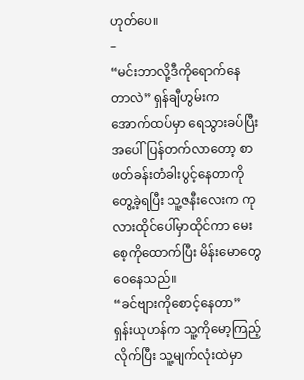ဟုတ်ပေ။
–
“မင်းဘာလို့ဒီကိုရောက်နေတာလဲ” ရှန်ချီဟွမ်းက အောက်ထပ်မှာ ရေသွားခပ်ပြီး အပေါ်ပြန်တက်လာတော့ စာဖတ်ခန်းတံခါးပွင့်နေတာကို တွေ့ခဲ့ရပြီး သူ့ဇနီးလေးက ကုလားထိုင်ပေါ်မှာထိုင်ကာ မေးစေ့ကိုထောက်ပြီး မိန်းမောတွေဝေနေသည်။
“ခင်ဗျားကိုစောင့်နေတာ” ရှန်းယုဟန်က သူ့ကိုမော့ကြည့်လိုက်ပြီး သူ့မျက်လုံးထဲမှာ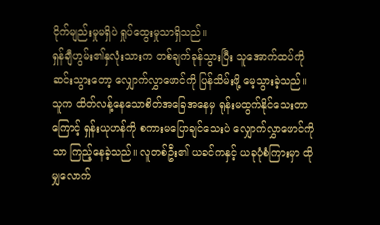ငိုက်မျည်းမှုမရှိပဲ ရှုပ်ထွေးမှုသာရှိသည်။
ရှန်ချီဟွမ်း၏နှလုံးသားက တစ်ချက်ခုန်သွားပြီး သူအောက်ထပ်ကိုဆင်းသွားတော့ လျှောက်လွှာဖောင်ကို ပြန်သိမ်းဖို့ မေ့သွားခဲ့သည်။
သူက ထိတ်လန့်နေသောစိတ်အခြေအနေမှ ရုန်းမထွက်နိုင်သေးတာကြောင့် ရှန်းယုဟန်ကို စကားမပြောချင်သေးပဲ လျှောက်လွှာဖောင်ကိုသာ ကြည့်နေခဲ့သည်။ လူတစ်ဦး၏ ယခင်ကနှင့် ယခုပုံစံကြားမှာ ထိုမျှလောက်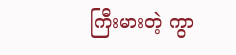ကြီးမားတဲ့ ကွာ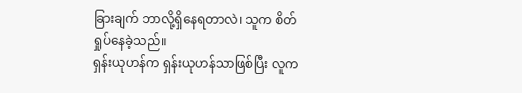ခြားချက် ဘာလို့ရှိနေရတာလဲ၊ သူက စိတ်ရှုပ်နေခဲ့သည်။
ရှန်းယုဟန်က ရှန်းယုဟန်သာဖြစ်ပြီး လူက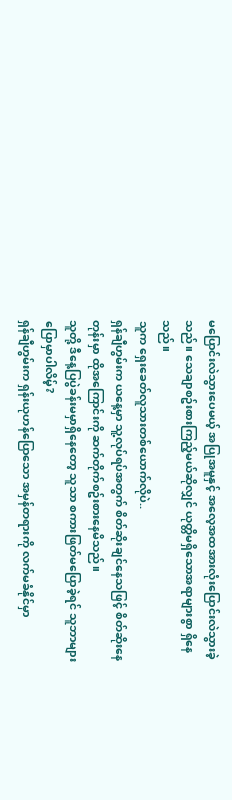မပြောင်းလဲသွားပေမယ့် အပြုအမူနှင့် အလေ့အထအားလုံးပြောင်းလဲသွားခဲ့သည်။ သေချာစဥ်းစားကြည့်မယ်ဆိုလျှင် ယုတ္တိမရှိသောအရာများစွာ ရှိနေသည်။
သူက ရှေးခေတ်လူသားတစ်ယောက်လိုပဲ..
ရှန်ချီဟွမ်းက ယနေ့မှာ သူ့လုပ်ရပ်အတွက် စိတ်ဆိုးချင်နေသဖြင့် စိတ်ဆိုးနေတုန်းမှာ ထိုအကြောင်းကို ဆက်တိုက်စဥ်းစားနေမိသည်။
သူတို့ ဒီနေ့ပြပွဲခန်းမမှာရှိနေတော့ သူသာ စကားဖြတ်မပြောခဲ့ရင် သူဘာများပြောမှာပါလိမ့်?
ရှန်ချီဟွမ်းက ရှန်းယုဟန်ပြောသော အမှန်တရားကို လက်မခံနိုင်မှာ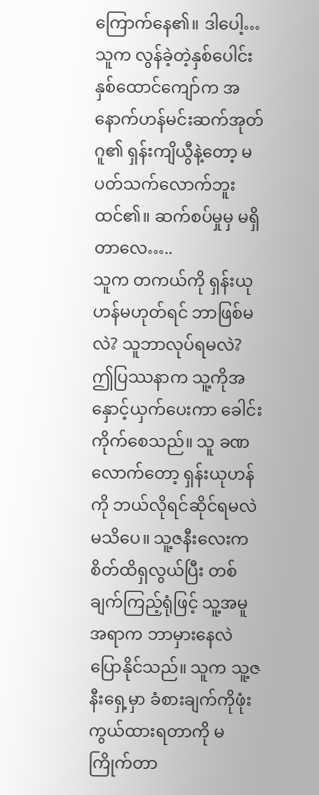ကြောက်နေ၏။ ဒါပေါ့… သူက လွန်ခဲ့တဲ့နှစ်ပေါင်းနှစ်ထောင်ကျော်က အနောက်ဟန်မင်းဆက်အုတ်ဂူ၏ ရှန်းကျိယွီနဲ့တော့ မပတ်သက်လောက်ဘူးထင်၏။ ဆက်စပ်မှုမှ မရှိတာလေ…..
သူက တကယ်ကို ရှန်းယုဟန်မဟုတ်ရင် ဘာဖြစ်မလဲ? သူဘာလုပ်ရမလဲ?
ဤပြဿနာက သူ့ကိုအနှောင့်ယှက်ပေးကာ ခေါင်းကိုက်စေသည်။ သူ ခဏလောက်တော့ ရှန်းယုဟန်ကို ဘယ်လိုရင်ဆိုင်ရမလဲမသိပေ။ သူ့ဇနီးလေးက စိတ်ထိရှလွယ်ပြီး တစ်ချက်ကြည့်ရုံဖြင့် သူ့အမူအရာက ဘာမှားနေလဲပြောနိုင်သည်။ သူက သူ့ဇနီးရှေ့မှာ ခံစားချက်ကိုဖုံးကွယ်ထားရတာကို မကြိုက်တာ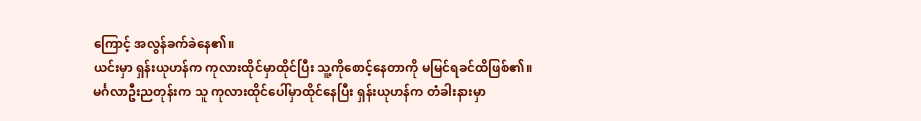ကြောင့် အလွန်ခက်ခဲနေ၏။
ယင်းမှာ ရှန်းယုဟန်က ကုလားထိုင်မှာထိုင်ပြီး သူ့ကိုစောင့်နေတာကို မမြင်ရခင်ထိဖြစ်၏။
မင်္ဂလာဦးညတုန်းက သူ ကုလားထိုင်ပေါ်မှာထိုင်နေပြီး ရှန်းယုဟန်က တံခါးနားမှာ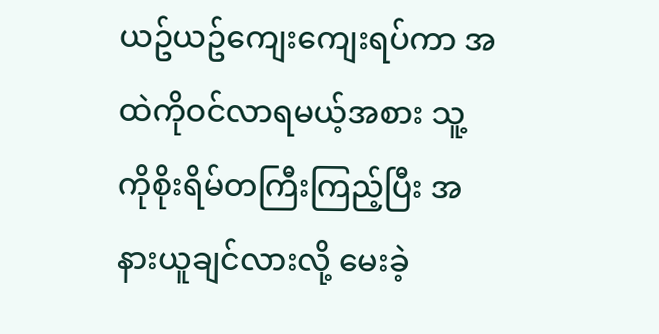ယဥ်ယဥ်ကျေးကျေးရပ်ကာ အထဲကိုဝင်လာရမယ့်အစား သူ့ကိုစိုးရိမ်တကြီးကြည့်ပြီး အနားယူချင်လားလို့ မေးခဲ့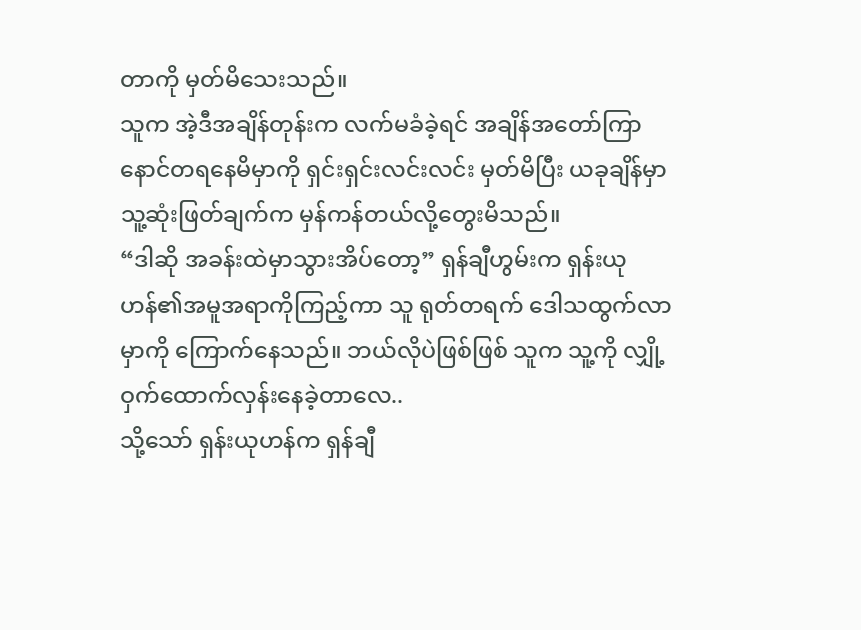တာကို မှတ်မိသေးသည်။
သူက အဲ့ဒီအချိန်တုန်းက လက်မခံခဲ့ရင် အချိန်အတော်ကြာ နောင်တရနေမိမှာကို ရှင်းရှင်းလင်းလင်း မှတ်မိပြီး ယခုချိန်မှာ သူ့ဆုံးဖြတ်ချက်က မှန်ကန်တယ်လို့တွေးမိသည်။
“ဒါဆို အခန်းထဲမှာသွားအိပ်တော့” ရှန်ချီဟွမ်းက ရှန်းယုဟန်၏အမူအရာကိုကြည့်ကာ သူ ရုတ်တရက် ဒေါသထွက်လာမှာကို ကြောက်နေသည်။ ဘယ်လိုပဲဖြစ်ဖြစ် သူက သူ့ကို လျှို့ဝှက်ထောက်လှန်းနေခဲ့တာလေ..
သို့သော် ရှန်းယုဟန်က ရှန်ချီ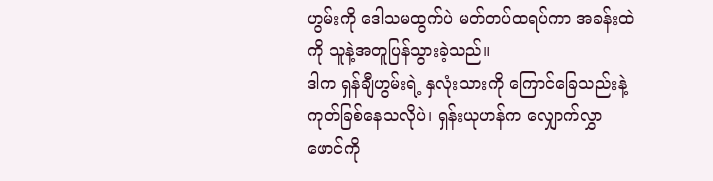ဟွမ်းကို ဒေါသမထွက်ပဲ မတ်တပ်ထရပ်ကာ အခန်းထဲကို သူနဲ့အတူပြန်သွားခဲ့သည်။
ဒါက ရှန်ချီဟွမ်းရဲ့ နှလုံးသားကို ကြောင်ခြေသည်းနဲ့ ကုတ်ခြစ်နေသလိုပဲ၊ ရှန်းယုဟန်က လျှောက်လွှာဖောင်ကို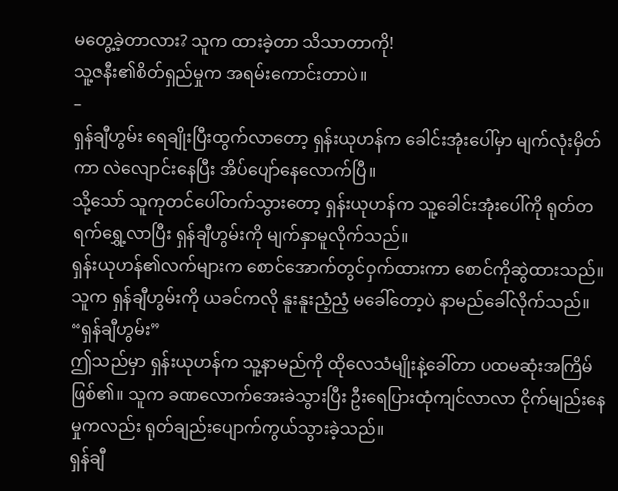မတွေ့ခဲ့တာလား? သူက ထားခဲ့တာ သိသာတာကို!
သူ့ဇနီး၏စိတ်ရှည်မှုက အရမ်းကောင်းတာပဲ။
–
ရှန်ချီဟွမ်း ရေချိုးပြီးထွက်လာတော့ ရှန်းယုဟန်က ခေါင်းအုံးပေါ်မှာ မျက်လုံးမှိတ်ကာ လဲလျောင်းနေပြီး အိပ်ပျော်နေလောက်ပြီ။
သို့သော် သူကုတင်ပေါ်တက်သွားတော့ ရှန်းယုဟန်က သူ့ခေါင်းအုံးပေါ်ကို ရုတ်တရက်ရွှေ့လာပြီး ရှန်ချီဟွမ်းကို မျက်နှာမူလိုက်သည်။
ရှန်းယုဟန်၏လက်များက စောင်အောက်တွင်ဝှက်ထားကာ စောင်ကိုဆွဲထားသည်။ သူက ရှန်ချီဟွမ်းကို ယခင်ကလို နူးနူးညံ့ညံ့ မခေါ်တော့ပဲ နာမည်ခေါ်လိုက်သည်။
“ရှန်ချီဟွမ်း”
ဤသည်မှာ ရှန်းယုဟန်က သူ့နာမည်ကို ထိုလေသံမျိုးနဲ့ခေါ်တာ ပထမဆုံးအကြိမ်ဖြစ်၏။ သူက ခဏလောက်အေးခဲသွားပြီး ဦးရေပြားထုံကျင်လာလာ ငိုက်မျည်းနေမှုကလည်း ရုတ်ချည်းပျောက်ကွယ်သွားခဲ့သည်။
ရှန်ချီ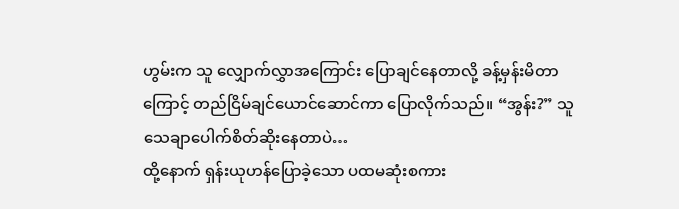ဟွမ်းက သူ လျှောက်လွှာအကြောင်း ပြောချင်နေတာလို့ ခန့်မှန်းမိတာကြောင့် တည်ငြိမ်ချင်ယောင်ဆောင်ကာ ပြောလိုက်သည်။ “အွန်း?” သူသေချာပေါက်စိတ်ဆိုးနေတာပဲ…
ထို့နောက် ရှန်းယုဟန်ပြောခဲ့သော ပထမဆုံးစကား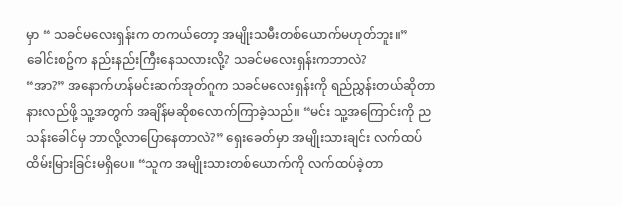မှာ “ သခင်မလေးရှန်းက တကယ်တော့ အမျိုးသမီးတစ်ယောက်မဟုတ်ဘူး။”
ခေါင်းစဥ်က နည်းနည်းကြီးနေသလားလို့? သခင်မလေးရှန်းကဘာလဲ?
“အာ?” အနောက်ဟန်မင်းဆက်အုတ်ဂူက သခင်မလေးရှန်းကို ရည်ညွှန်းတယ်ဆိုတာနားလည်ဖို့ သူ့အတွက် အချိန်မဆိုစလောက်ကြာခဲ့သည်။ “မင်း သူ့အကြောင်းကို ညသန်းခေါင်မှ ဘာလို့လာပြောနေတာလဲ?” ရှေးခေတ်မှာ အမျိုးသားချင်း လက်ထပ်ထိမ်းမြားခြင်းမရှိပေ။ “သူက အမျိုးသားတစ်ယောက်ကို လက်ထပ်ခဲ့တာ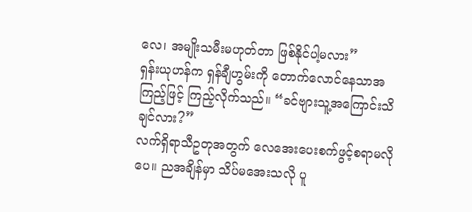လေ၊ အမျိုးသမီးမဟုတ်တာ ဖြစ်နိုင်ပါ့မလား”
ရှန်းယုဟန်က ရှန်ချီဟွမ်းကို တောက်လောင်နေသာအကြည့်ဖြင့် ကြည့်လိုက်သည်။ “ခင်ဗျားသူ့အကြောင်းသိချင်လား?”
လက်ရှိရာသီဥတုအတွက် လေအေးပေးစက်ဖွင့်စရာမလိုပေ။ ညအချိန်မှာ သိပ်မအေးသလို ပူ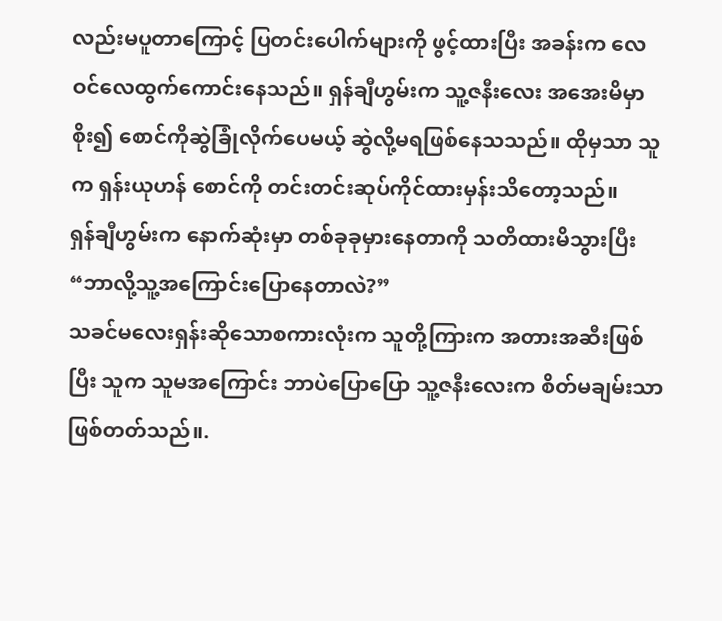လည်းမပူတာကြောင့် ပြတင်းပေါက်များကို ဖွင့်ထားပြီး အခန်းက လေဝင်လေထွက်ကောင်းနေသည်။ ရှန်ချီဟွမ်းက သူ့ဇနီးလေး အအေးမိမှာစိုး၍ စောင်ကိုဆွဲခြုံလိုက်ပေမယ့် ဆွဲလို့မရဖြစ်နေသသည်။ ထိုမှသာ သူက ရှန်းယုဟန် စောင်ကို တင်းတင်းဆုပ်ကိုင်ထားမှန်းသိတော့သည်။
ရှန်ချီဟွမ်းက နောက်ဆုံးမှာ တစ်ခုခုမှားနေတာကို သတိထားမိသွားပြီး “ဘာလို့သူ့အကြောင်းပြောနေတာလဲ?”
သခင်မလေးရှန်းဆိုသောစကားလုံးက သူတို့ကြားက အတားအဆီးဖြစ်ပြီး သူက သူမအကြောင်း ဘာပဲပြောပြော သူ့ဇနီးလေးက စိတ်မချမ်းသာဖြစ်တတ်သည်။.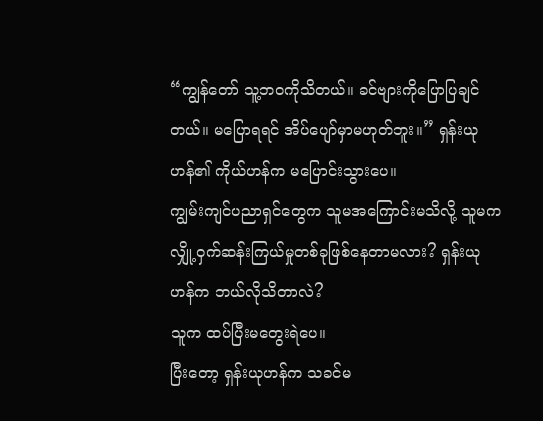“ကျွန်တော် သူ့ဘဝကိုသိတယ်။ ခင်ဗျားကိုပြောပြချင်တယ်။ မပြောရရင် အိပ်ပျော်မှာမဟုတ်ဘူး။” ရှန်းယုဟန်၏ ကိုယ်ဟန်က မပြောင်းသွားပေ။
ကျွမ်းကျင်ပညာရှင်တွေက သူမအကြောင်းမသိလို့ သူမက လျှို့ဝှက်ဆန်းကြယ်မှုတစ်ခုဖြစ်နေတာမလား? ရှန်းယုဟန်က ဘယ်လိုသိတာလဲ?
သူက ထပ်ပြီးမတွေးရဲပေ။
ပြီးတော့ ရှန်းယုဟန်က သခင်မ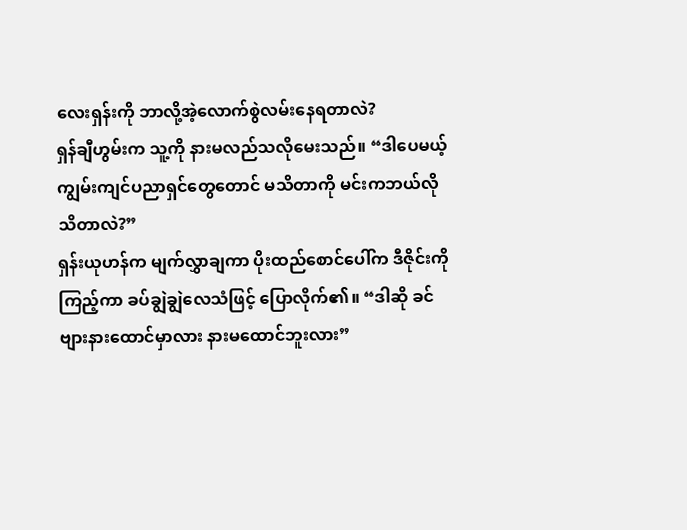လေးရှန်းကို ဘာလို့အဲ့လောက်စွဲလမ်းနေရတာလဲ?
ရှန်ချီဟွမ်းက သူ့ကို နားမလည်သလိုမေးသည်။ “ဒါပေမယ့် ကျွမ်းကျင်ပညာရှင်တွေတောင် မသိတာကို မင်းကဘယ်လိုသိတာလဲ?”
ရှန်းယုဟန်က မျက်လွှာချကာ ပိုးထည်စောင်ပေါ်က ဒီဇိုင်းကိုကြည့်ကာ ခပ်ချွဲချွဲလေသံဖြင့် ပြောလိုက်၏။ “ဒါဆို ခင်ဗျားနားထောင်မှာလား နားမထောင်ဘူးလား”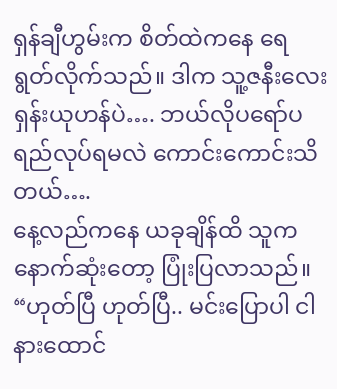ရှန်ချီဟွမ်းက စိတ်ထဲကနေ ရေရွတ်လိုက်သည်။ ဒါက သူ့ဇနီးလေးရှန်းယုဟန်ပဲ…. ဘယ်လိုပရော်ပရည်လုပ်ရမလဲ ကောင်းကောင်းသိတယ်….
နေ့လည်ကနေ ယခုချိန်ထိ သူက နောက်ဆုံးတော့ ပြုံးပြလာသည်။ “ဟုတ်ပြီ ဟုတ်ပြီ.. မင်းပြောပါ ငါနားထောင်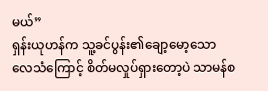မယ်”
ရှန်းယုဟန်က သူ့ခင်ပွန်း၏ချော့မော့သော လေသံကြောင့် စိတ်မလှုပ်ရှားတော့ပဲ သာမန်စ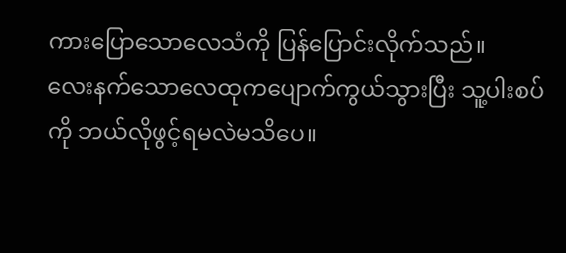ကားပြောသောလေသံကို ပြန်ပြောင်းလိုက်သည်။
လေးနက်သောလေထုကပျောက်ကွယ်သွားပြီး သူ့ပါးစပ်ကို ဘယ်လိုဖွင့်ရမလဲမသိပေ။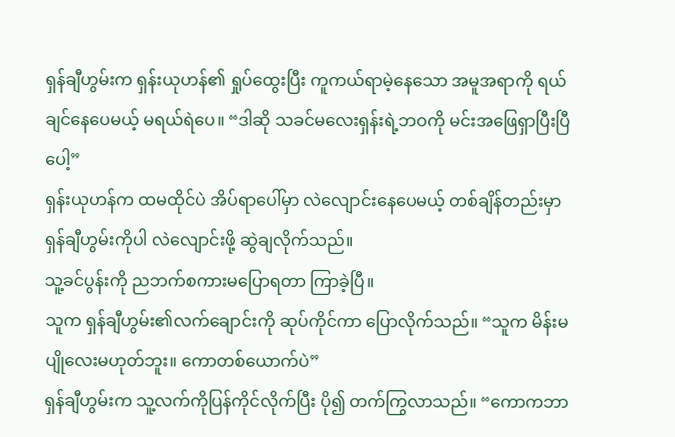ရှန်ချီဟွမ်းက ရှန်းယုဟန်၏ ရှုပ်ထွေးပြီး ကူကယ်ရာမဲ့နေသော အမူအရာကို ရယ်ချင်နေပေမယ့် မရယ်ရဲပေ။ “ဒါဆို သခင်မလေးရှန်းရဲ့ဘဝကို မင်းအဖြေရှာပြီးပြီပေါ့”
ရှန်းယုဟန်က ထမထိုင်ပဲ အိပ်ရာပေါ်မှာ လဲလျောင်းနေပေမယ့် တစ်ချိန်တည်းမှာ ရှန်ချီဟွမ်းကိုပါ လဲလျောင်းဖို့ ဆွဲချလိုက်သည်။
သူ့ခင်ပွန်းကို ညဘက်စကားမပြောရတာ ကြာခဲ့ပြီ။
သူက ရှန်ချီဟွမ်း၏လက်ချောင်းကို ဆုပ်ကိုင်ကာ ပြောလိုက်သည်။ “သူက မိန်းမပျိုလေးမဟုတ်ဘူး။ ကောတစ်ယောက်ပဲ”
ရှန်ချီဟွမ်းက သူ့လက်ကိုပြန်ကိုင်လိုက်ပြီး ပို၍ တက်ကြွလာသည်။ “ကောကဘာ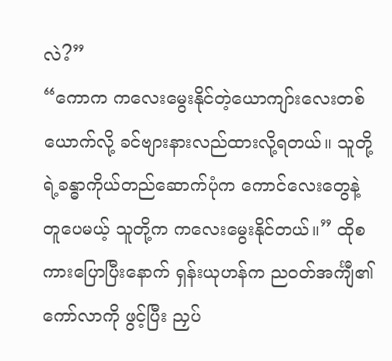လဲ?”
“ကောက ကလေးမွေးနိုင်တဲ့ယောကျာ်းလေးတစ်ယောက်လို့ ခင်ဗျားနားလည်ထားလို့ရတယ်။ သူတို့ရဲ့ခန္ဓာကိုယ်တည်ဆောက်ပုံက ကောင်လေးတွေနဲ့တူပေမယ့် သူတို့က ကလေးမွေးနိုင်တယ်။” ထိုစကားပြောပြီးနောက် ရှန်းယုဟန်က ညဝတ်အင်္ကျီ၏ကော်လာကို ဖွင့်ပြီး ညှပ်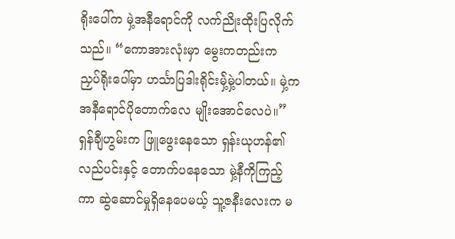ရိုးပေါ်က မှဲ့အနီရောင်ကို လက်ညိုးထိုးပြလိုက်သည်။ “ကောအားလုံးမှာ မွေးကတည်းက ညှပ်ရိုးပေါ်မှာ ဟင်္သာပြဒါးရိုင်းမှဲ့်မှဲ့ပါတယ်။ မှဲ့က အနီရောင်ပိုတောက်လေ မျိုးအောင်လေပဲ။”
ရှန်ချီဟွမ်းက ဖြူဖွေးနေသော ရှန်းယုဟန်၏လည်ပင်းနှင့် တောက်ပနေသော မှဲ့နီကိုကြည့်ကာ ဆွဲဆောင်မှုရှိနေပေမယ့် သူ့ဇနီးလေးက မ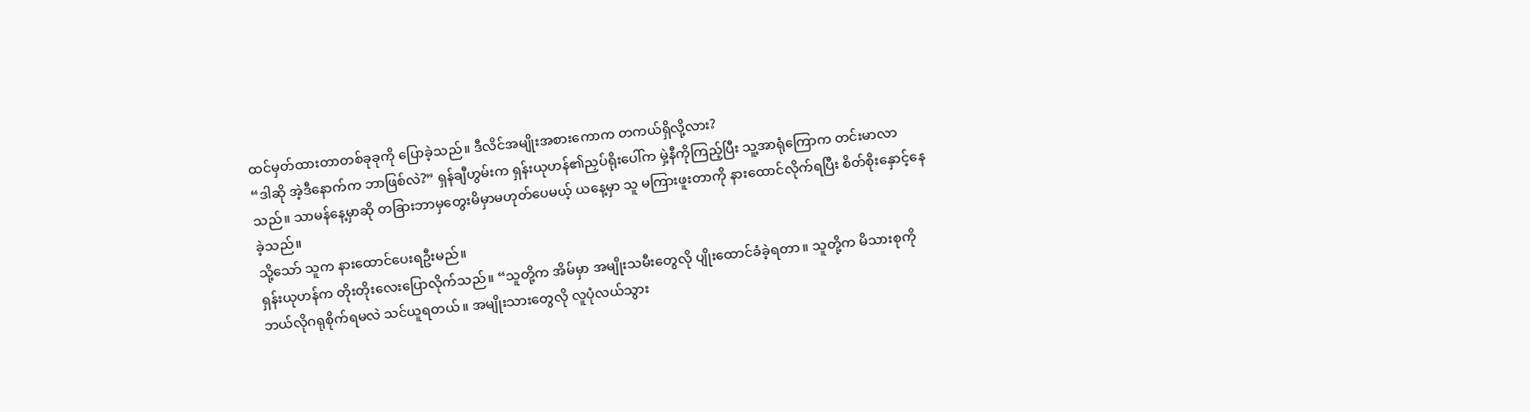ထင်မှတ်ထားတာတစ်ခုခုကို ပြောခဲ့သည်။ ဒီလိင်အမျိုးအစားကောက တကယ်ရှိလို့လား?
“ဒါဆို အဲ့ဒီနောက်က ဘာဖြစ်လဲ?” ရှန်ချီဟွမ်းက ရှန်းယုဟန်၏ညှပ်ရိုးပေါ်က မှဲ့နီကိုကြည့်ပြီး သူ့အာရုံကြောက တင်းမာလာသည်။ သာမန်နေ့မှာဆို တခြားဘာမှတွေးမိမှာမဟုတ်ပေမယ့် ယနေ့မှာ သူ မကြားဖူးတာကို နားထောင်လိုက်ရပြီး စိတ်စိုးနှောင့်နေခဲ့သည်။
သို့သော် သူက နားထောင်ပေးရဦးမည်။
ရှန်းယုဟန်က တိုးတိုးလေးပြောလိုက်သည်။ “သူတို့က အိမ်မှာ အမျိုးသမီးတွေလို ပျိုးထောင်ခံခဲ့ရတာ။ သူတို့က မိသားစုကို ဘယ်လိုဂရုစိုက်ရမလဲ သင်ယူရတယ်။ အမျိုးသားတွေလို လူပုံလယ်သွား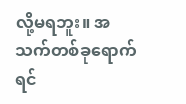လို့မရဘူး။ အသက်တစ်ခုရောက်ရင်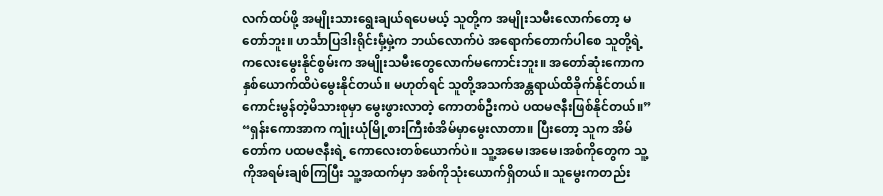လက်ထပ်ဖို့ အမျိုးသားရွေးချယ်ရပေမယ့် သူတို့က အမျိုးသမီးလောက်တော့ မတော်ဘူး။ ဟင်္သာပြဒါးရိုင်းမှဲ့်မှဲ့က ဘယ်လောက်ပဲ အရောက်တောက်ပါစေ သူတို့ရဲ့ ကလေးမွေးနိုင်စွမ်းက အမျိုးသမီးတွေလောက်မကောင်းဘူး။ အတော်ဆုံးကောက နှစ်ယောက်ထိပဲမွေးနိုင်တယ်။ မဟုတ်ရင် သူတို့အသက်အန္တရာယ်ထိခိုက်နိုင်တယ်။ ကောင်းမွန်တဲ့မိသားစုမှာ မွေးဖွားလာတဲ့ ကောတစ်ဦးကပဲ ပထမဇနီးဖြစ်နိုင်တယ်။”
“ရှန်းကောအာက ကျုံးယုံမြို့စားကြီးစံအိမ်မှာမွေးလာတာ။ ပြီးတော့ သူက အိမ်တော်က ပထမဇနီးရဲ့ ကောလေးတစ်ယောက်ပဲ။ သူ့အမေ၊အမေ၊အစ်ကိုတွေက သူ့ကိုအရမ်းချစ်ကြပြီး သူ့အထက်မှာ အစ်ကိုသုံးယောက်ရှိတယ်။ သူမွေးကတည်း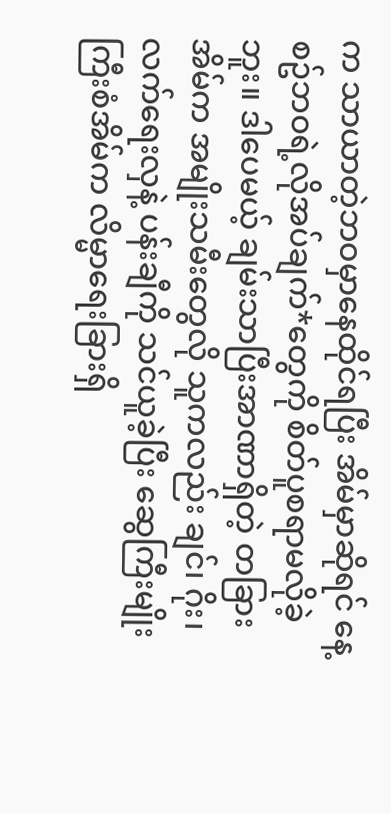က သာယာတဲ့ဘဝမှာနေထိုင်ရပြီး အိမ်မှာဆိုရင် နေ့စဥ်ဘဝရဲ့လိုအပ်ချက်*တွေကို စိတ်ပူစရာမလိုခဲ့ဘူး။ ဒါပေမယ့် ချမ်းသာပြီးအာဏာရှိတဲ့ တခြားအိမ်က အမျိုးသမီးတွေလို သူကလည်း ချင်၊ ဂိုး၊ လက်ရေးလှနဲ့ ပန်းချီကို သင်ယူခဲ့ပြီး ဆွေကြီးမျိုးကြီးစံအိမ်က လိမ္မာရေးခြားရှိ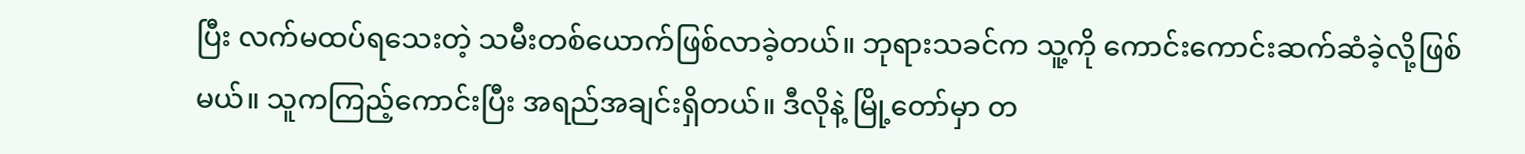ပြီး လက်မထပ်ရသေးတဲ့ သမီးတစ်ယောက်ဖြစ်လာခဲ့တယ်။ ဘုရားသခင်က သူ့ကို ကောင်းကောင်းဆက်ဆံခဲ့လို့ဖြစ်မယ်။ သူကကြည့်ကောင်းပြီး အရည်အချင်းရှိတယ်။ ဒီလိုနဲ့ မြို့တော်မှာ တ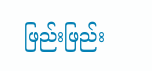ဖြည်းဖြည်း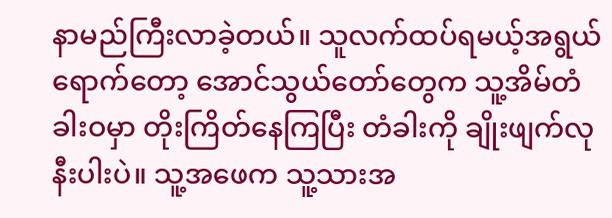နာမည်ကြီးလာခဲ့တယ်။ သူလက်ထပ်ရမယ့်အရွယ်ရောက်တော့ အောင်သွယ်တော်တွေက သူ့အိမ်တံခါးဝမှာ တိုးကြိတ်နေကြပြီး တံခါးကို ချိုးဖျက်လုနီးပါးပဲ။ သူ့အဖေက သူ့သားအ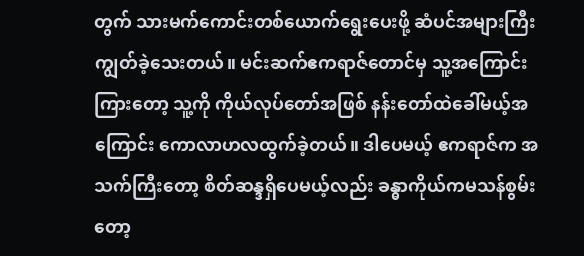တွက် သားမက်ကောင်းတစ်ယောက်ရွေးပေးဖို့ ဆံပင်အများကြီးကျွတ်ခဲ့သေးတယ်။ မင်းဆက်ဧကရာဇ်တောင်မှ သူ့အကြောင်းကြားတော့ သူ့ကို ကိုယ်လုပ်တော်အဖြစ် နန်းတော်ထဲခေါ်မယ့်အကြောင်း ကောလာဟလထွက်ခဲ့တယ်။ ဒါပေမယ့် ဧကရာဇ်က အသက်ကြီးတော့ စိတ်ဆန္ဒရှိပေမယ့်လည်း ခန္ဓာကိုယ်ကမသန်စွမ်းတော့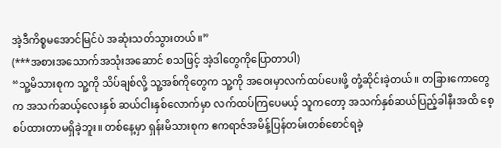အဲ့ဒီကိစ္စမအောင်မြင်ပဲ အဆုံးသတ်သွားတယ်။”
(***အစားအသောက်အသုံးအဆောင် စသဖြင့် အဲ့ဒါတွေကိုပြောတာပါ)
“သူ့မိသားစုက သူ့ကို သိပ်ချစ်လို့ သူ့အစ်ကိုတွေက သူ့ကို အဝေးမှာလက်ထပ်ပေးဖို့ တုံ့ဆိုင်းခဲ့တယ်။ တခြားကောတွေက အသက်ဆယ့်လေးနှစ် ဆယ်ငါးနှစ်လောက်မှာ လက်ထပ်ကြပေမယ့် သူကတော့ အသက်နှစ်ဆယ်ပြည့်ခါနီးအထိ စေ့စပ်ထားတာမရှိခဲ့ဘူး။ တစ်နေ့မှာ ရှန်းမိသားစုက ဧကရာဇ်အမိန့်ပြန်တမ်းတစ်စောင်ရခဲ့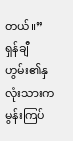တယ်။”
ရှန်ချီဟွမ်း၏နှလုံးသားက မွန်းကြပ်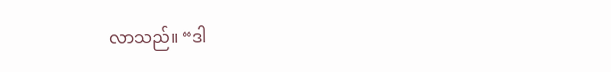လာသည်။ “ဒါ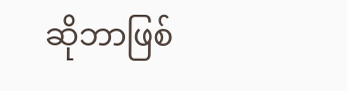ဆိုဘာဖြစ်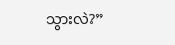သွားလဲ?”